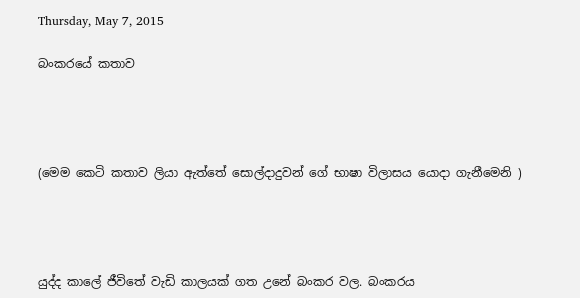Thursday, May 7, 2015

බංකරයේ කතාව




(මෙම කෙටි කතාව ලියා ඇත්තේ සොල්දාදුවන් ගේ භාෂා විලාසය යොදා ගැනීමෙනි )




යුද්ද කාලේ ජීවිතේ වැඩි කාලයක් ගත උනේ බංකර වල. බංකරය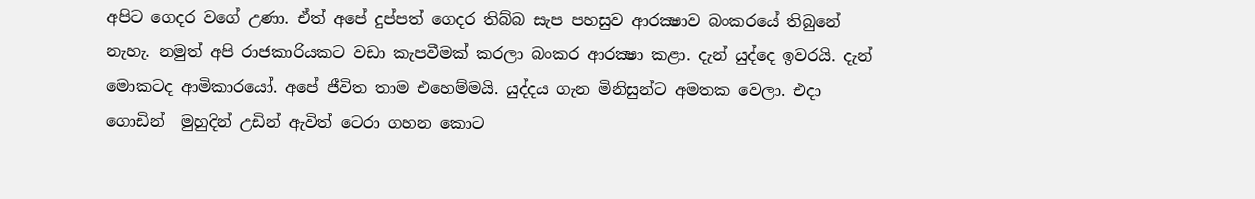අපිට ගෙදර වගේ උණා. ඒත් අපේ දුප්පත් ගෙදර තිබ්බ සැප පහසුව ආරක්‍ෂාව බංකරයේ තිබුනේ නැහැ. නමුත් අපි රාජකාරියකට වඩා කැපවීමක් කරලා බංකර ආරක්‍ෂා කළා. දැන් යුද්දෙ ඉවරයි. දැන් මොකටද ආමිකාරයෝ. අපේ ජීවිත තාම එහෙම්මයි. යුද්දය ගැන මිනිසුන්ට අමතක වෙලා. එදා ගොඩින්  මුහුදින් උඩින් ඇවිත් ටෙරා ගහන කොට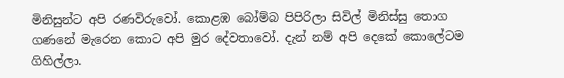මිනිසුන්ට අපි රණවිරුවෝ. කොළඹ බෝම්බ පිපිරිලා සිවිල් මිනිස්සු තොග ගණනේ මැරෙන කොට අපි මුර දේවතාවෝ. දැන් නම් අපි දෙකේ කොලේටම ගිහිල්ලා.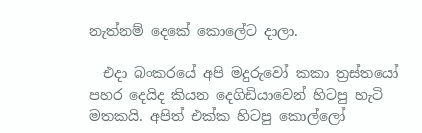නැත්නම් දෙකේ කොලේට දාලා.

  එදා බංකරයේ අපි මදුරුවෝ කකා ත්‍රස්තයෝ පහර දෙයිද කියන දෙගිඩියාවෙන් හිටපු හැටි මතකයි. අපිත් එක්ක හිටපු කොල්ලෝ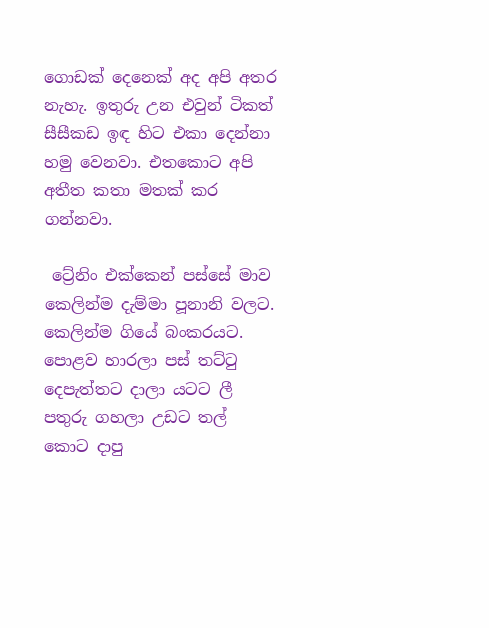ගොඩක් දෙනෙක් අද අපි අතර නැහැ. ඉතුරු උන එවුන් ටිකත් සීසීකඩ ඉඳ හිට එකා දෙන්නා හමු වෙනවා. එතකොට අපි අතීත කතා මතක් කර ගන්නවා.

 ට්‍රේනිං එක්කෙන් පස්සේ මාව කෙලින්ම දැම්මා පූනානි වලට. කෙලින්ම ගියේ බංකරයට. පොළව හාරලා පස් තට්ටු දෙපැත්තට දාලා යටට ලී පතුරු ගහලා උඩට තල් කොට දාපු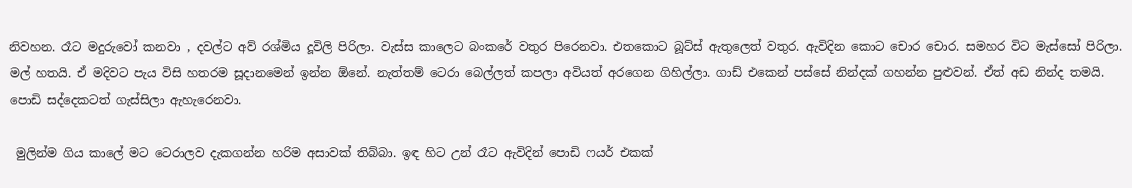නිවහන. රෑට මදුරුවෝ කනවා , දවල්ට අව් රශ්මිය දූවිලි පිරිලා. වැස්ස කාලෙට බංකරේ වතුර පිරෙනවා. එතකොට බූට්ස් ඇතුලෙත් වතුර. ඇවිදින කොට චොර චොර. සමහර විට මැස්සෝ පිරිලා. මල් හතයි. ඒ මදිවට පැය විසි හතරම සූදානමෙන් ඉන්න ඕනේ. නැත්තම් ටෙරා බෙල්ලත් කපලා අවියත් අරගෙන ගිහිල්ලා. ගාඩ් එකෙන් පස්සේ නින්දක් ගහන්න පුළුවන්. ඒත් අඩ නින්ද තමයි. පොඩි සද්දෙකටත් ගැස්සිලා ඇහැරෙනවා.

 මුලින්ම ගිය කාලේ මට ටෙරාලව දැකගන්න හරිම අසාවක් තිබ්බා. ඉඳ හිට උන් රෑට ඇවිදින් පොඩි ෆයර් එකක්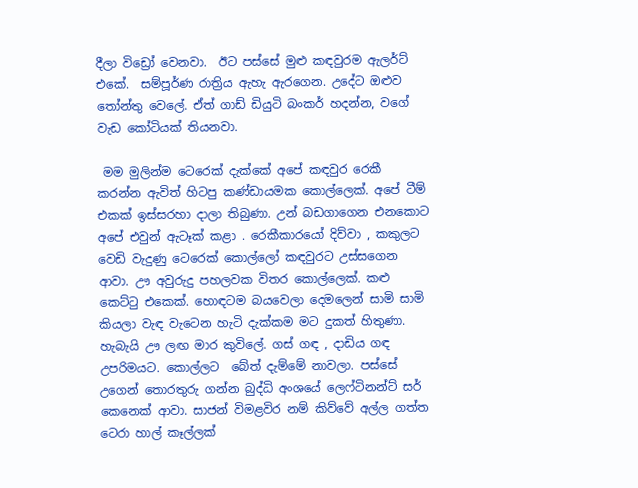දීලා විඩ්‍රෝ වෙනවා.  ඊට පස්සේ මුළු කඳවුරම ඇලර්ට් එකේ.  සම්පූර්ණ රාත්‍රිය ඇහැ ඇරගෙන. උදේට ඔළුව තෝන්තු වෙලේ. ඒත් ගාඩ් ඩියුටි බංකර් හදන්න, වගේ වැඩ කෝටියක් තියනවා.

 මම මුලින්ම ටෙරෙක් දැක්කේ අපේ කඳවුර රෙකී කරන්න ඇවිත් හිටපු කණ්ඩායමක කොල්ලෙක්. අපේ ටීම් එකක් ඉස්සරහා දාලා තිබුණා. උන් බඩගාගෙන එනකොට අපේ එවුන් ඇටෑක් කළා . රෙකීකාරයෝ දිව්වා , කකුලට වෙඩි වැදුණු ටෙරෙක් කොල්ලෝ කඳවුරට උස්සගෙන ආවා. ඌ අවුරුදු පහලවක විතර කොල්ලෙක්. කළු කෙට්ටු එකෙක්. හොඳටම බයවෙලා දෙමලෙන් සාමි සාමි කියලා වැඳ වැටෙන හැටි දැක්කම මට දුකත් හිතුණා. හැබැයි ඌ ලඟ මාර කුවිලේ. ගස් ගඳ , දාඩිය ගඳ උපරිමයට. කොල්ලට  බේත් දැම්මේ නාවලා. පස්සේ උගෙන් තොරතුරු ගන්න බුද්ධි අංශයේ ලෙෆ්ටිනන්ට් සර් කෙනෙක් ආවා. සාජන් විමළවිර නම් කිව්වේ අල්ල ගත්ත ටෙරා හාල් කෑල්ලක්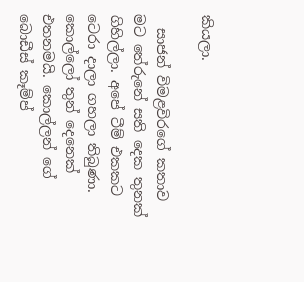කියලා.

  සාජන් විමළවිරගේ කතාව මට තේරුනේ සති දෙක තුනක් ගිහිල්ලා. අපේ ටීම් එකකට ටෙරා දාලා ගහලා තිබුණා. කොල්ලෝ තුන් දෙනෙක් එතනමයි. කොල්ලන් ගේ බොඩීස් කෑම්ප්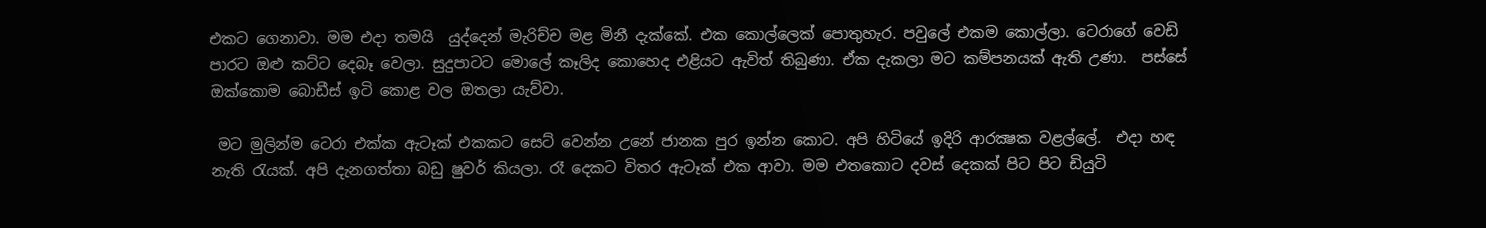එකට ගෙනාවා. මම එදා තමයි  යුද්දෙන් මැරිච්ච මළ මිනී දැක්කේ. එක කොල්ලෙක් පොතුහැර. පවුලේ එකම කොල්ලා. ටෙරාගේ වෙඩි පාරට ඔළු කට්ට දෙබෑ වෙලා. සුදුපාටට මොලේ කෑලිද කොහෙද එළියට ඇවිත් තිබුණා. ඒක දැකලා මට කම්පනයක් ඇති උණා.  පස්සේ ඔක්කොම බොඩීස් ඉටි කොළ වල ඔතලා යැව්වා.

 මට මුලින්ම ටෙරා එක්ක ඇටෑක් එකකට සෙට් වෙන්න උනේ ජානක පුර ඉන්න කොට. අපි හිටියේ ඉදිරි ආරක්‍ෂක වළල්ලේ.  එදා හඳ නැති රැයක්. අපි දැනගත්තා බඩු ෂුවර් කියලා. රෑ දෙකට විතර ඇටෑක් එක ආවා. මම එතකොට දවස් දෙකක් පිට පිට ඩියුටි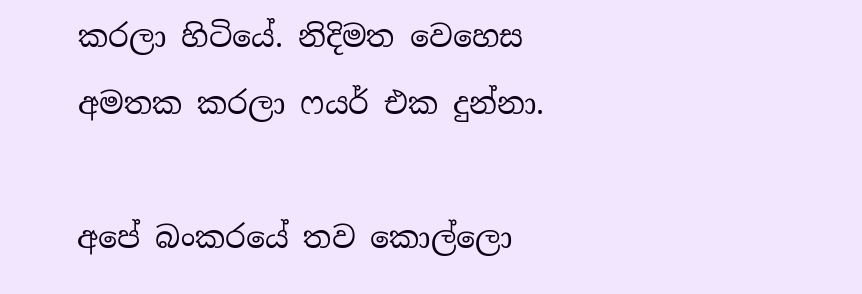කරලා හිටියේ. නිදිමත වෙහෙස අමතක කරලා ෆයර් එක දුන්නා.

අපේ බංකරයේ තව කොල්ලො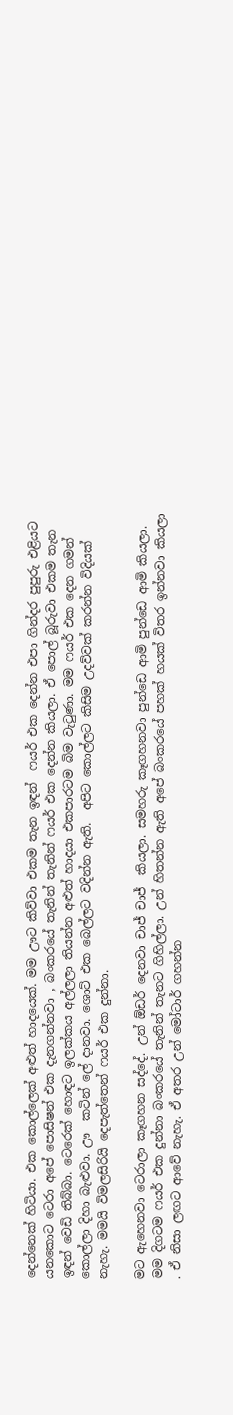දෙන්නෙක් හිටියා. එක කොල්ලෙක් අළුත් හාදයෙක්. මම ඌට කිව්වා එකම තැන ඉඳන්  ෆයර් එක දෙන්න එපා ගින්දර පුපුරු එළියට යනකොට ටෙරා අපේ පොසිෂන් එක දැනගන්නවා , බංකරයේ තැනින් තැනින් ෆයර් එක දෙන්න කියලා. ඒ පොල් බූරුවා එකම තැන ඉඳන් වෙඩි තිබ්බා. ටෙරෙක් හොඳට ඉලක්කය අල්ලලා තියන්න අළුත් හාදයා එකපාරටම බිම වැටුණා. මම ෆයර් එක දෙන ගමන් කොල්ලා දිහා බැළුවා. ඌ  කටින් ලේ දානවා. ශොට් එක බෙල්ලට වදින්න ඇති.  අපිට කොල්ලට කිසිම උදව්වක් කරන්න විදියක් නැහැ. මමයි විමලසිරියි දෙපැත්තෙන් ෆයර් එක දුන්නා.

මට ඇහෙනවා ටෙරාලා කෑගහන සද්දේ. උන් ඕඩර් දෙනවා චාජ් චාජ්  කියලා. සමහරු කෑගහනවා පුන්ඩෙ ආමි පුන්ඩෙ ආමි කියලා. මම දිගටම ෆයර් එක දුන්නා බංකරයේ තැනින් තැනට ගිහිල්ලා. උන් හිතන්න ඇති අපේ බංකරයේ පහක් හයක් විතර ඉන්නවා කියලා . ඒ නිසා ලඟට ආවේ නැහැ. ඒ අතර උන් මෝටාර් ගහන්න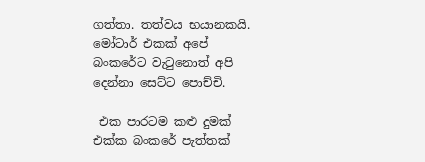ගත්තා. තත්වය භයානකයි. මෝටාර් එකක් අපේ  බංකරේට වැටුනොත් අපි දෙන්නා සෙට්ට පොච්චි.

 එක පාරටම කළු දුමක් එක්ක බංකරේ පැත්තක්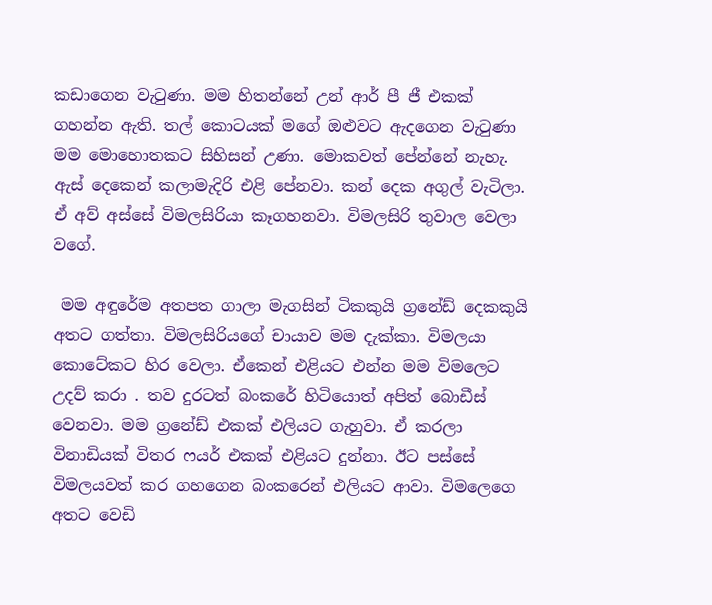කඩාගෙන වැටුණා. මම හිතන්නේ උන් ආර් පී ජී එකක් ගහන්න ඇති. තල් කොටයක් මගේ ඔළුවට ඇදගෙන වැටුණා මම මොහොතකට සිහිසන් උණා. මොකවත් පේන්නේ නැහැ. ඇස් දෙකෙන් කලාමැදිරි එළි පේනවා. කන් දෙක අගුල් වැටිලා. ඒ අව් අස්සේ විමලසිරියා කෑගහනවා. විමලසිරි තුවාල වෙලා වගේ.

 මම අඳුරේම අතපත ගාලා මැගසින් ටිකකුයි ග්‍රනේඩ් දෙකකුයි අතට ගත්තා. විමලසිරියගේ චායාව මම දැක්කා. විමලයා කොටේකට හිර වෙලා. ඒකෙන් එළියට එන්න මම විමලෙට උදව් කරා . තව දුරටත් බංකරේ හිටියොත් අපිත් බොඩීස් වෙනවා. මම ග්‍රනේඩ් එකක් එලියට ගැහුවා. ඒ කරලා විනාඩියක් විතර ෆයර් එකක් එළියට දුන්නා. ඊට පස්සේ විමලයවත් කර ගහගෙන බංකරෙන් එලියට ආවා. විමලෙගෙ අතට වෙඩි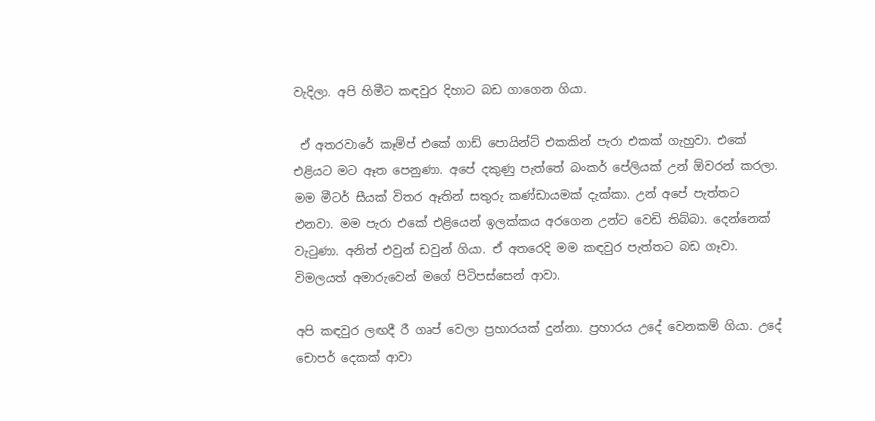වැදිලා. අපි හිමීට කඳවුර දිහාට බඩ ගාගෙන ගියා.

 ඒ අතරවාරේ කෑම්ප් එකේ ගාඩ් පොයින්ට් එකකින් පැරා එකක් ගැහුවා. එකේ එළියට මට ඈත පෙනුණා. අපේ දකුණු පැත්තේ බංකර් පේලියක් උන් ඕවරන් කරලා. මම මීටර් සීයක් විතර ඈතින් සතුරු කණ්ඩායමක් දැක්කා. උන් අපේ පැත්තට එනවා. මම පැරා එකේ එළියෙන් ඉලක්කය අරගෙන උන්ට වෙඩි තිබ්බා. දෙන්නෙක් වැටුණා. අනිත් එවුන් ඩවුන් ගියා. ඒ අතරෙදි මම කඳවුර පැත්තට බඩ ගෑවා. විමලයත් අමාරුවෙන් මගේ පිටිපස්සෙන් ආවා.

අපි කඳවුර ලඟදී රී ගෘප් වෙලා ප්‍රහාරයක් දුන්නා. ප්‍රහාරය උදේ වෙනකම් ගියා. උදේ චොපර් දෙකක් ආවා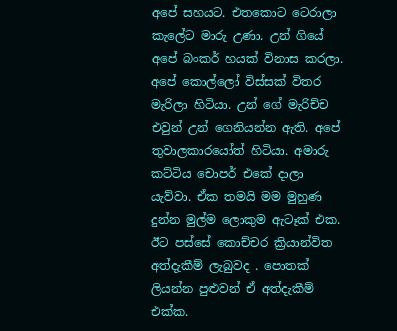අපේ සහයට. එතකොට ටෙරාලා කැලේට මාරු උණා. උන් ගියේ අපේ බංකර් හයක් විනාස කරලා. අපේ කොල්ලෝ විස්සක් විතර මැරිලා හිටියා. උන් ගේ මැරිච්ච එවුන් උන් ගෙනියන්න ඇති. අපේ තුවාලකාරයෝත් හිටියා. අමාරු කට්ටිය චොපර් එකේ දාලා යැව්වා. ඒක තමයි මම මුහුණ දුන්න මුල්ම ලොකුම ඇටෑක් එක. ඊට පස්සේ කොච්චර ක්‍රියාන්විත අත්දැකීම් ලැබුවද . පොතක් ලියන්න පුළුවන් ඒ අත්දැකීම් එක්ක.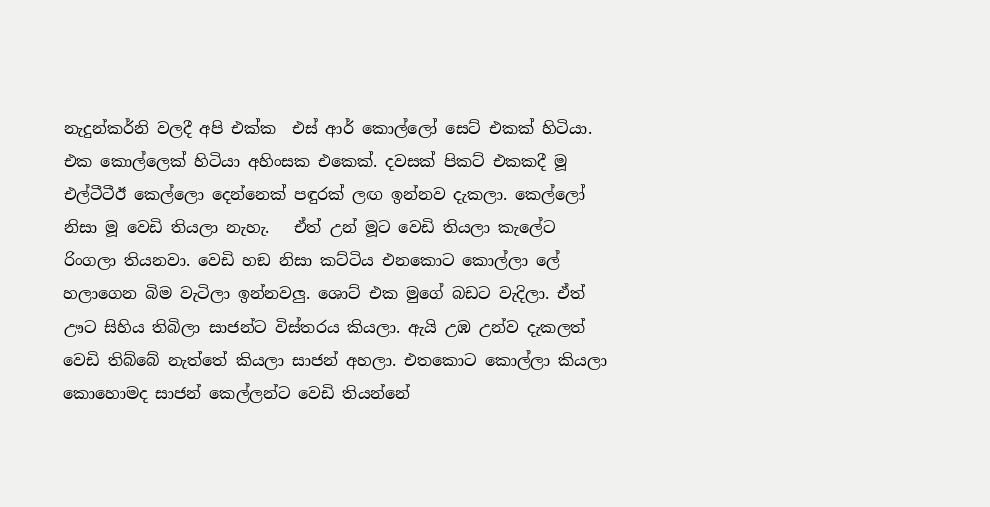නැදුන්කර්නි වලදී අපි එක්ක  එස් ආර් කොල්ලෝ සෙට් එකක් හිටියා. එක කොල්ලෙක් හිටියා අහිංසක එකෙක්. දවසක් පිකට් එකකදී මූ එල්ටීටීඊ කෙල්ලො දෙන්නෙක් පඳුරක් ලඟ ඉන්නව දැකලා. කෙල්ලෝ නිසා මූ වෙඩි තියලා නැහැ.   ඒත් උන් මූට වෙඩි තියලා කැලේට රිංගලා තියනවා. වෙඩි හඞ නිසා කට්ටිය එනකොට කොල්ලා ලේ හලාගෙන බිම වැටිලා ඉන්නවලු. ශොට් එක මුගේ බඩට වැදිලා. ඒත් ඌට සිහිය තිබිලා සාජන්ට විස්තරය කියලා. ඇයි උඹ උන්ව දැකලත් වෙඩි තිබ්බේ නැත්තේ කියලා සාජන් අහලා. එතකොට කොල්ලා කියලා කොහොමද සාජන් කෙල්ලන්ට වෙඩි තියන්නේ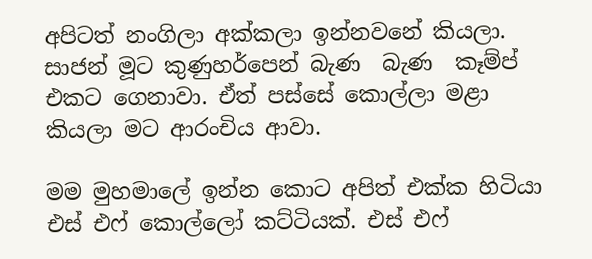අපිටත් නංගිලා අක්කලා ඉන්නවනේ කියලා. සාජන් මූට කුණුහර්පෙන් බැණ  බැණ  කෑම්ප් එකට ගෙනාවා. ඒත් පස්සේ කොල්ලා මළා කියලා මට ආරංචිය ආවා.

මම මුහමාලේ ඉන්න කොට අපිත් එක්ක හිටියා එස් එෆ් කොල්ලෝ කට්ටියක්. එස් එෆ්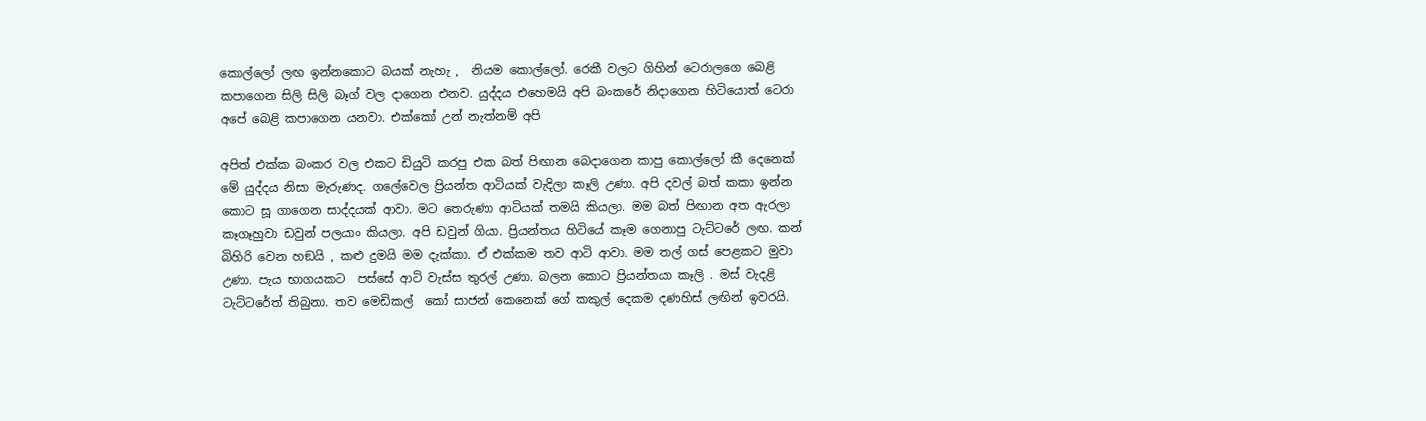කොල්ලෝ ලඟ ඉන්නකොට බයක් නැහැ ,  නියම කොල්ලෝ. රෙකී වලට ගිහින් ටෙරාලගෙ බෙළි කපාගෙන සිලි සිලි බෑග් වල දාගෙන එනව. යුද්දය එහෙමයි අපි බංකරේ නිදාගෙන හිටියොත් ටෙරා අපේ බෙළි කපාගෙන යනවා. එක්කෝ උන් නැත්නම් අපි

අපිත් එක්ක බංකර වල එකට ඩියුටි කරපු එක බත් පිඟාන බෙදාගෙන කාපු කොල්ලෝ කී දෙනෙක් මේ යුද්දය නිසා මැරුණද. ගලේවෙල ප්‍රියන්ත ආටියක් වැදිලා කෑලි උණා. අපි දවල් බත් කකා ඉන්න කොට සූ ගාගෙන සාද්දයක් ආවා. මට තෙරුණා ආටියක් තමයි කියලා. මම බත් පිඟාන අත ඇරලා කෑගෑහුවා ඩවුන් පලයාං කියලා. අපි ඩවුන් ගියා. ප්‍රියන්තය හිටියේ කෑම ගෙනාපු ටැට්ටරේ ලඟ. කන් බිහිරි වෙන හඞයි , කළු දුමයි මම දැක්කා. ඒ එක්කම තව ආටි ආවා. මම තල් ගස් පෙළකට මුවා උණා. පැය භාගයකට  පස්සේ ආටි වැස්ස තුරල් උණා. බලන කොට ප්‍රියන්තයා කෑලි . මස් වැදළි ටැට්ටරේත් තිබුනා. තව මෙඩිකල්  කෝ සාජන් කෙනෙක් ගේ කකුල් දෙකම දණහිස් ලඟින් ඉවරයි.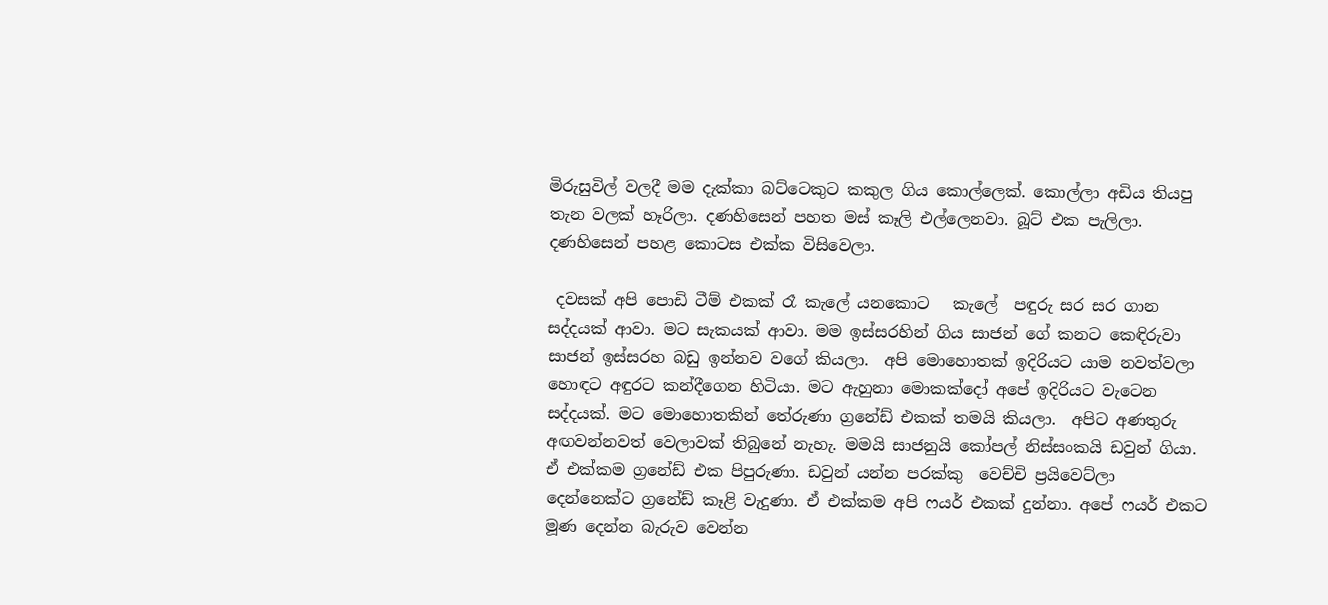මිරුසුවිල් වලදී මම දැක්කා බට්ටෙකුට කකුල ගිය කොල්ලෙක්. කොල්ලා අඩිය තියපු තැන වලක් හෑරිලා. දණහිසෙන් පහත මස් කෑලි එල්ලෙනවා. බූට් එක පැලිලා. දණහිසෙන් පහළ කොටස එක්ක විසිවෙලා.

 දවසක් අපි පොඩි ටීම් එකක් රෑ කැලේ යනකොට   කැලේ  පඳුරු සර සර ගාන සද්දයක් ආවා. මට සැකයක් ආවා. මම ඉස්සරහින් ගිය සාජන් ගේ කනට කෙඳිරුවා සාජන් ඉස්සරහ බඩු ඉන්නව වගේ කියලා.  අපි මොහොතක් ඉදිරියට යාම නවත්වලා හොඳට අඳුරට කන්දීගෙන හිටියා. මට ඇහුනා මොකක්දෝ අපේ ඉදිරියට වැටෙන සද්දයක්. මට මොහොතකින් තේරුණා ග්‍රනේඩ් එකක් තමයි කියලා.  අපිට අණතුරු අඟවන්නවත් වෙලාවක් තිබුනේ නැහැ. මමයි සාජනුයි කෝපල් නිස්සංකයි ඩවුන් ගියා. ඒ එක්කම ග්‍රනේඩ් එක පිපුරුණා. ඩවුන් යන්න පරක්කු  වෙච්චි ප්‍රයිවෙට්ලා දෙන්නෙක්ට ග්‍රනේඩ් කෑළි වැදුණා. ඒ එක්කම අපි ෆයර් එකක් දුන්නා. අපේ ෆයර් එකට මූණ දෙන්න බැරුව වෙන්න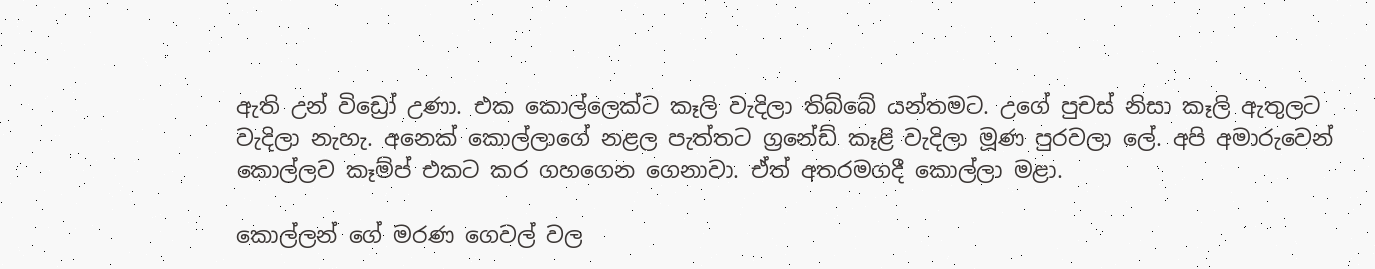ඇති උන් විඩ්‍රෝ උණා. එක කොල්ලෙක්ට කෑලි වැදිලා තිබ්බේ යන්තමට. උගේ පුචස් නිසා කෑලි ඇතුලට වැදිලා නැහැ. අනෙක් කොල්ලාගේ නළල පැත්තට ග්‍රනේඩ් කෑළි වැදිලා මූණ පුරවලා ලේ. අපි අමාරුවෙන් කොල්ලව කෑම්ප් එකට කර ගහගෙන ගෙනාවා. ඒත් අතරමගදී කොල්ලා මළා.

කොල්ලන් ගේ මරණ ගෙවල් වල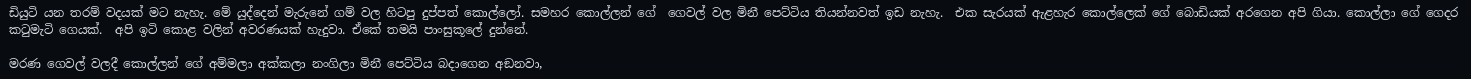ඩියුටි යන තරම් වදයක් මට නැහැ. මේ යුද්දෙන් මැරුනේ ගම් වල හිටපු දුප්පත් කොල්ලෝ. සමහර කොල්ලන් ගේ  ගෙවල් වල මිනී පෙට්ටිය තියන්නවත් ඉඩ නැහැ.  එක සැරයක් ඇළහැර කොල්ලෙක් ගේ බොඩියක් අරගෙන අපි ගියා. කොල්ලා ගේ ගෙදර කටුමැටි ගෙයක්.  අපි ඉටි කොළ වලින් අවරණයක් හැදුවා. ඒකේ තමයි පාංසුකූලේ දුන්නේ.

මරණ ගෙවල් වලදී කොල්ලන් ගේ අම්මලා අක්කලා නංගිලා මිනී පෙට්ටිය බදාගෙන අඞනවා,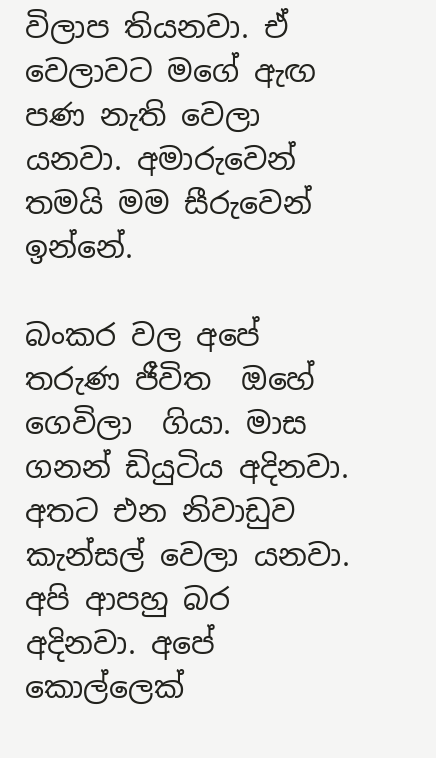විලාප තියනවා. ඒ වෙලාවට මගේ ඇඟ පණ නැති වෙලා යනවා. අමාරුවෙන් තමයි මම සීරුවෙන් ඉන්නේ.

බංකර වල අපේ තරුණ ජීවිත  ඔහේ ගෙවිලා  ගියා. මාස ගනන් ඩියුටිය අදිනවා. අතට එන නිවාඩුව කැන්සල් වෙලා යනවා. අපි ආපහු බර අදිනවා. අපේ කොල්ලෙක්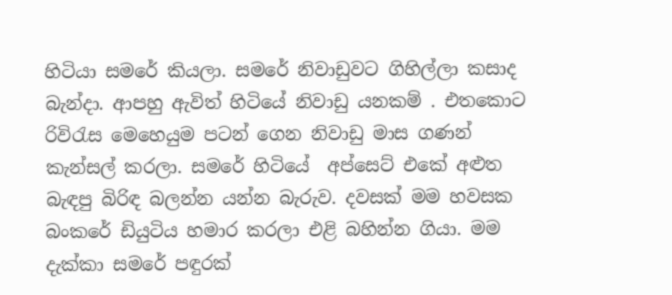හිටියා සමරේ කියලා. සමරේ නිවාඩුවට ගිහිල්ලා කසාද බැන්දා. ආපහු ඇවිත් හිටියේ නිවාඩු යනකම් . එතකොට රිවිරැස මෙහෙයුම පටන් ගෙන නිවාඩු මාස ගණන් කැන්සල් කරලා. සමරේ හිටියේ  අප්සෙට් එකේ අළුත බැඳපු බිරිඳ බලන්න යන්න බැරුව. දවසක් මම හවසක බංකරේ ඩියුටිය හමාර කරලා එළි බහින්න ගියා. මම දැක්කා සමරේ පඳුරක්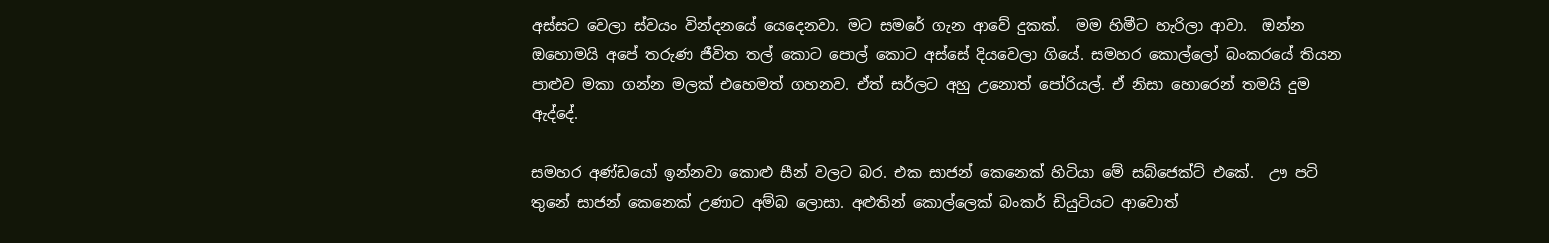අස්සට වෙලා ස්වයං වින්දනයේ යෙදෙනවා. මට සමරේ ගැන ආවේ දුකක්.  මම හිමීට හැරිලා ආවා.  ඔන්න ඔහොමයි අපේ තරුණ ජීවිත තල් කොට පොල් කොට අස්සේ දියවෙලා ගියේ. සමහර කොල්ලෝ බංකරයේ තියන පාළුව මකා ගන්න මලක් එහෙමත් ගහනව. ඒත් සර්ලට අහු උනොත් පෝරියල්. ඒ නිසා හොරෙන් තමයි දුම ඇද්දේ.

සමහර අණ්ඩයෝ ඉන්නවා කොළු සීන් වලට බර. එක සාජන් කෙනෙක් හිටියා මේ සබ්ජෙක්ට් එකේ.  ඌ පටි තුනේ සාජන් කෙනෙක් උණාට අම්බ ලොසා. අළුතින් කොල්ලෙක් බංකර් ඩියුටියට ආවොත්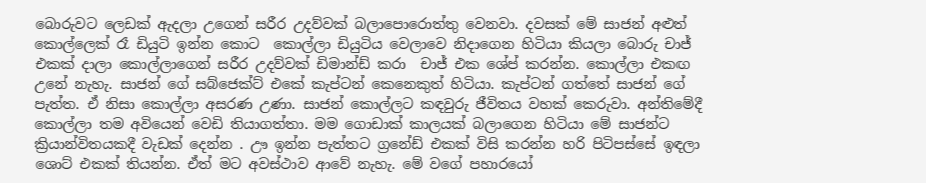බොරුවට ලෙඩක් ඇදලා උගෙන් සරීර උදව්වක් බලාපොරොත්තු වෙනවා. දවසක් මේ සාජන් අළුත් කොල්ලෙක් රෑ ඩියුටි ඉන්න කොට  කොල්ලා ඩියුටිය වෙලාවෙ නිදාගෙන හිටියා කියලා බොරු චාජ් එකක් දාලා කොල්ලාගෙන් සරීර උදව්වක් ඩිමාන්ඩ් කරා  චාජ් එක ශේප් කරන්න. කොල්ලා එකඟ උනේ නැහැ. සාජන් ගේ සබ්ජෙක්ට් එකේ කැප්ටන් කෙනෙකුත් හිටියා. කැප්ටන් ගත්තේ සාජන් ගේ පැත්ත. ඒ නිසා කොල්ලා අසරණ උණා. සාජන් කොල්ලට කඳවුරු ජීවිතය වහක් කෙරුවා. අන්තිමේදී කොල්ලා තම අවියෙන් වෙඩි තියාගත්තා. මම ගොඩාක් කාලයක් බලාගෙන හිටියා මේ සාජන්ට ක්‍රියාන්විතයකදී වැඩක් දෙන්න . ඌ ඉන්න පැත්තට ග්‍රනේඩ් එකක් විසි කරන්න හරි පිටිපස්සේ ඉඳලා ශොට් එකක් තියන්න. ඒත් මට අවස්ථාව ආවේ නැහැ. මේ වගේ පහාරයෝ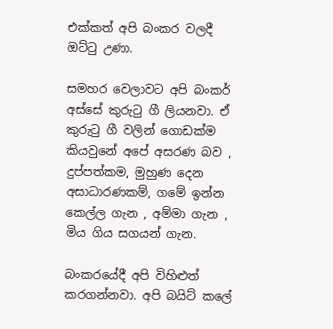එක්කත් අපි බංකර වලදී ඔට්ටු උණා.

සමහර වෙලාවට අපි බංකර් අස්සේ කුරුටු ගී ලියනවා. ඒ කුරුටු ගී වලින් ගොඩක්ම කියවුනේ අපේ අසරණ බව , දුප්පත්කම, මුහුණ දෙන අසාධාරණකම්, ගමේ ඉන්න කෙල්ල ගැන , අම්මා ගැන , මිය ගිය සගයන් ගැන.

බංකරයේදී අපි විහිළුත් කරගන්නවා. අපි බයිට් කලේ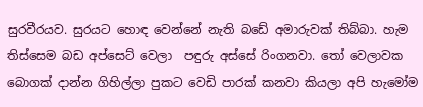සුරවීරයව. සුරයට හොඳ වෙන්නේ නැති බඩේ අමාරුවක් තිබ්බා. හැම තිස්සෙම බඩ අප්සෙට් වෙලා  පඳුරු අස්සේ රිංගනවා. තෝ වෙලාවක බොගක් දාන්න ගිහිල්ලා පුකට වෙඩි පාරක් කනවා කියලා අපි හැමෝම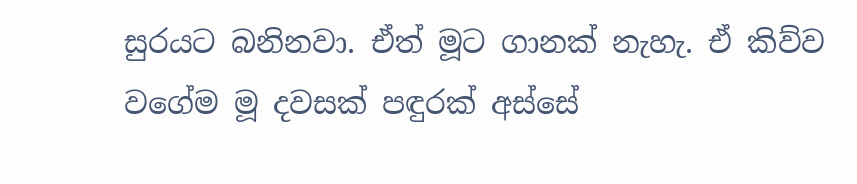සුරයට බනිනවා. ඒත් මූට ගානක් නැහැ. ඒ කිව්ව වගේම මූ දවසක් පඳුරක් අස්සේ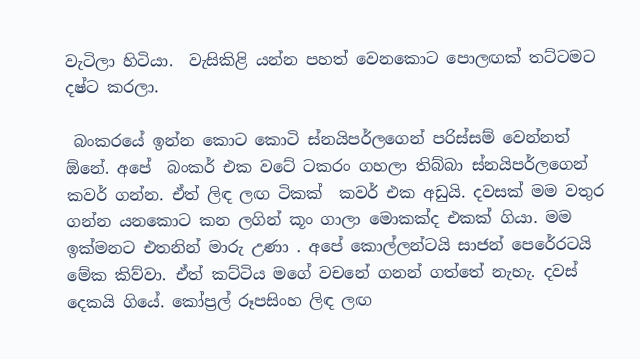වැටිලා හිටියා.  වැසිකිළි යන්න පහත් වෙනකොට පොලඟක් තට්ටමට දෂ්ට කරලා.

 බංකරයේ ඉන්න කොට කොටි ස්නයිපර්ලගෙන් පරිස්සම් වෙන්නත් ඕනේ. අපේ  බංකර් එක වටේ ටකරං ගහලා තිබ්බා ස්නයිපර්ලගෙන් කවර් ගන්න. ඒත් ලිඳ ලඟ ටිකක්  කවර් එක අඩුයි. දවසක් මම වතුර ගන්න යනකොට කන ලගින් කූං ගාලා මොකක්ද එකක් ගියා. මම ඉක්මනට එතනින් මාරු උණා . අපේ කොල්ලන්ටයි සාජන් පෙරේරටයි මේක කිව්වා. ඒත් කට්ටිය මගේ වචනේ ගනන් ගත්තේ නැහැ. දවස් දෙකයි ගියේ. කෝප්‍රල් රූපසිංහ ලිඳ ලඟ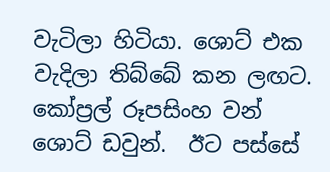වැටිලා හිටියා. ශොට් එක වැදිලා තිබ්බේ කන ලඟට. කෝප්‍රල් රූපසිංහ වන් ශොට් ඩවුන්.  ඊට පස්සේ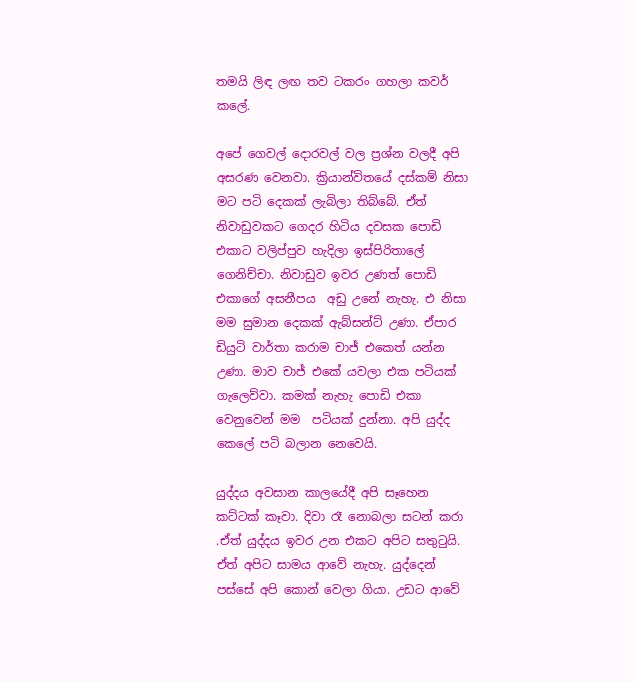තමයි ලිඳ ලඟ තව ටකරං ගහලා කවර් කලේ.

අපේ ගෙවල් දොරවල් වල ප්‍රශ්න වලදී අපි අසරණ වෙනවා. ක්‍රියාන්විතයේ දස්කම් නිසා මට පටි දෙකක් ලැබිලා තිබ්බේ. ඒත්  නිවාඩුවකට ගෙදර හිටිය දවසක පොඩි එකාට වලිප්පුව හැදිලා ඉස්පිරිතාලේ ගෙනිච්චා. නිවාඩුව ඉවර උණත් පොඩි එකාගේ අසනීපය  අඩු උනේ නැහැ. එ නිසා මම සුමාන දෙකක් ඇබ්සන්ට් උණා. ඒපාර ඩියුටි වාර්තා කරාම චාජ් එකෙත් යන්න උණා. මාව චාජ් එකේ යවලා එක පටියක් ගැලෙව්වා. කමක් නැහැ පොඩි එකා වෙනුවෙන් මම  පටියක් දුන්නා. අපි යුද්ද කෙලේ පටි බලාන නෙවෙයි.

යුද්දය අවසාන කාලයේදී අපි සෑහෙන කට්ටක් කෑවා. දිවා රෑ නොබලා සටන් කරා .ඒත් යුද්දය ඉවර උන එකට අපිට සතුටුයි. ඒත් අපිට සාමය ආවේ නැහැ. යුද්දෙන් පස්සේ අපි කොන් වෙලා ගියා. උඩට ආවේ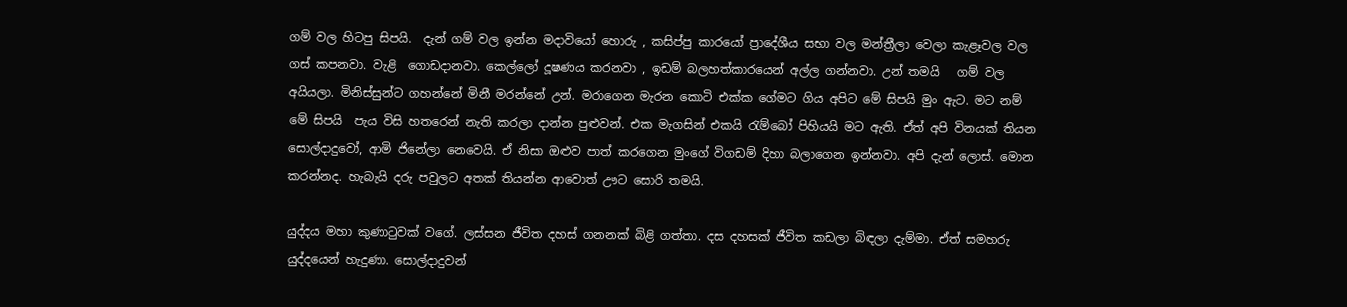ගම් වල හිටපු සිපයි.  දැන් ගම් වල ඉන්න මදාවියෝ හොරු , කසිප්පු කාරයෝ ප්‍රාදේශීය සභා වල මන්ත්‍රීලා වෙලා කැළෑවල වල ගස් කපනවා. වැළි  ගොඩදානවා. කෙල්ලෝ දූෂණය කරනවා , ඉඩම් බලහත්කාරයෙන් අල්ල ගන්නවා. උන් තමයි   ගම් වල අයියලා. මිනිස්සුන්ට ගහන්නේ මිනී මරන්නේ උන්. මරාගෙන මැරන කොටි එක්ක ගේමට ගිය අපිට මේ සිපයි මුං ඇට. මට නම්  මේ සිපයි  පැය විසි හතරෙන් නැති කරලා දාන්න පුළුවන්. එක මැගසින් එකයි රැම්බෝ පිහියයි මට ඇති. ඒත් අපි විනයක් තියන සොල්දාදුවෝ, ආමි ජිනේලා නෙවෙයි. ඒ නිසා ඔළුව පාත් කරගෙන මුංගේ විගඩම් දිහා බලාගෙන ඉන්නවා. අපි දැන් ලොස්. මොන කරන්නද. හැබැයි දරු පවුලට අතක් තියන්න ආවොත් ඌට සොරි තමයි.

යුද්දය මහා කුණාටුවක් වගේ. ලස්සන ජීවිත දහස් ගනනක් බිළි ගත්තා. දස දහසක් ජීවිත කඩලා බිඳලා දැම්මා. ඒත් සමහරු යුද්දයෙන් හැදුණා. සොල්දාදුවන්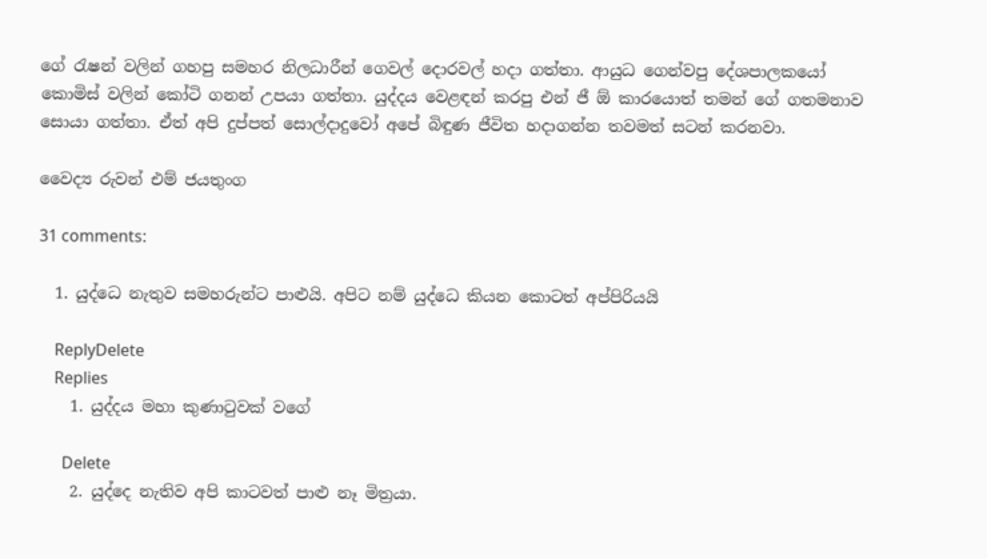ගේ රැෂන් වලින් ගහපු සමහර නිලධාරීන් ගෙවල් දොරවල් හදා ගත්තා. ආයුධ ගෙන්වපු දේශපාලකයෝ කොමිස් වලින් කෝටි ගනන් උපයා ගත්තා. යුද්දය වෙළඳන් කරපු එන් ජී ඕ කාරයොත් තමන් ගේ ගතමනාව සොයා ගත්තා. ඒත් අපි දුප්පත් සොල්දාදුවෝ අපේ බිඳුණ ජීවිත හදාගන්න තවමත් සටන් කරනවා.

වෛද්‍ය රුවන් එම් ජයතුංග

31 comments:

  1. යුද්ධෙ නැතුව සමහරුන්ට පාළුයි. අපිට නම් යුද්ධෙ කියන කොටත් අප්පිරියයි

    ReplyDelete
    Replies
    1. යුද්දය මහා කුණාටුවක් වගේ

      Delete
    2. යුද්දෙ නැතිව අපි කාටවත් පාළු නෑ මිත්‍රයා.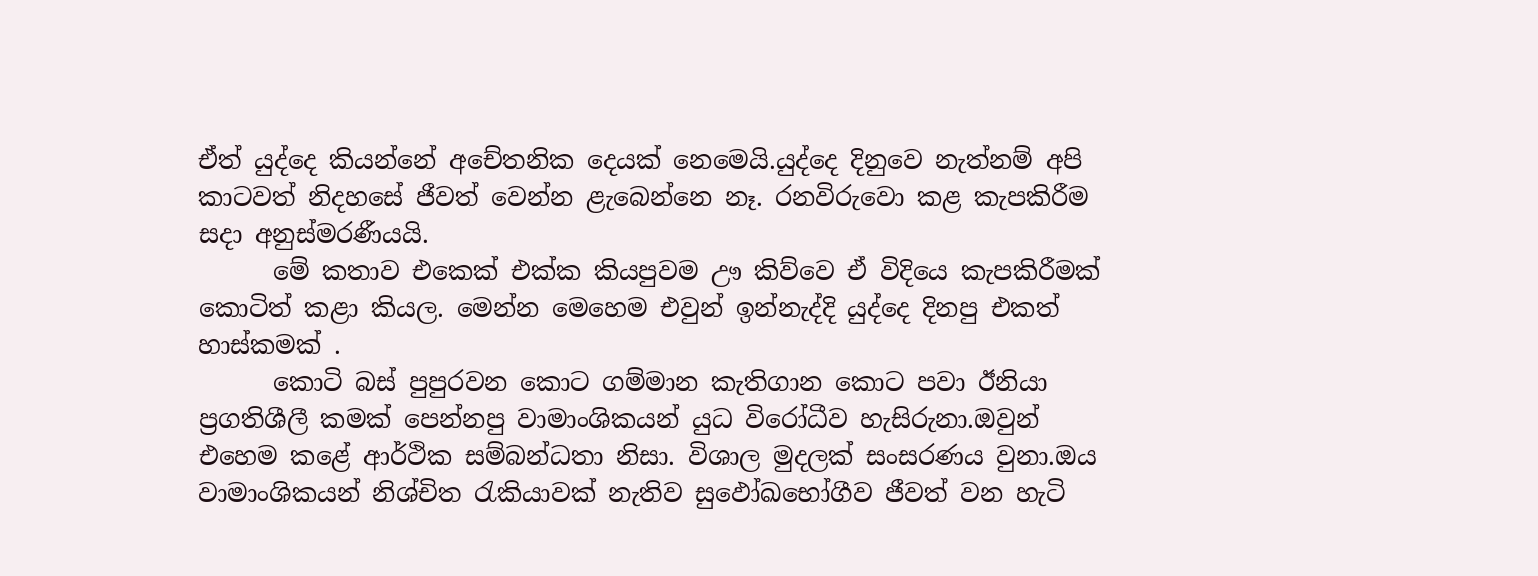ඒත් යුද්දෙ කියන්නේ අචේතනික දෙයක් නෙමෙයි.යුද්දෙ දිනුවෙ නැත්නම් අපි කාටවත් නිදහසේ ජීවත් වෙන්න ළැබෙන්නෙ නෑ. රනවිරුවො කළ කැපකිරීම සදා අනුස්මරණීයයි.
      මේ කතාව එකෙක් එක්ක කියපුවම ඌ කිව්වෙ ඒ විදියෙ කැපකිරීමක් කොටිත් කළා කියල. මෙන්න මෙහෙම එවුන් ඉන්නැද්දි යුද්දෙ දිනපු එකත් හාස්කමක් .
      කොටි බස් පුපුරවන කොට ගම්මාන කැතිගාන කොට පවා ඊනියා ප්‍රගතිශීලී කමක් පෙන්නපු වාමාංශිකයන් යුධ විරෝධීව හැසිරුනා.ඔවුන් එහෙම කළේ ආර්ථික සම්බන්ධතා නිසා. විශාල මුදලක් සංසරණය වුනා.ඔය වාමාංශිකයන් නිශ්චිත රැකියාවක් නැතිව සුඵෝඛභෝගීව ජීවත් වන හැටි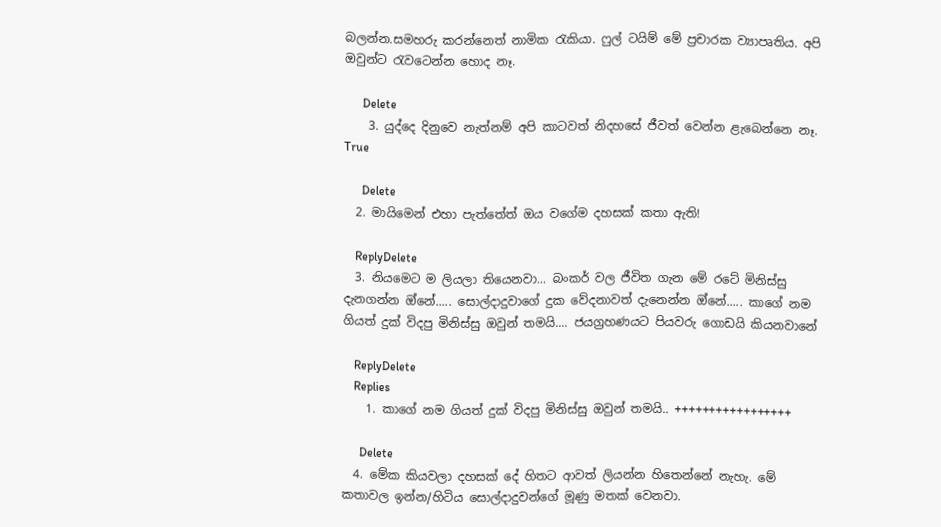බලන්න.සමහරු කරන්නෙත් නාමික රැකියා. ෆුල් ටයිම් මේ ප්‍රචාරක ව්‍යාපෘතිය. අපි ඔවුන්ට රැවටෙන්න හොද නෑ.

      Delete
    3. යුද්දෙ දිනුවෙ නැත්නම් අපි කාටවත් නිදහසේ ජීවත් වෙන්න ළැබෙන්නෙ නෑ. True

      Delete
  2. මායිමෙන් එහා පැත්තේත් ඔය වගේම දහසක් කතා ඇති!

    ReplyDelete
  3. නියමෙට ම ලියලා තියෙනවා... බංකර් වල ජීවිත ගැන මේ රටේ මිනිස්සු දැනගන්න ඔ්නේ..... සොල්දාදුවාගේ දුක වේදනාවත් දැනෙන්න ඔ්නේ..... කාගේ නම ගියත් දුක් විදපු මිනිස්සු ඔවුන් තමයි.... ජයග්‍රහණයට පියවරු ගොඩයි කියනවානේ

    ReplyDelete
    Replies
    1. කාගේ නම ගියත් දුක් විදපු මිනිස්සු ඔවුන් තමයි.. +++++++++++++++++

      Delete
  4. මේක කියවලා දහසක් දේ හිතට ආවත් ලියන්න හිතෙන්නේ නැහැ. මේ කතාවල ඉන්න/හිටිය සොල්දාදුවන්ගේ මූණු මතක් වෙනවා.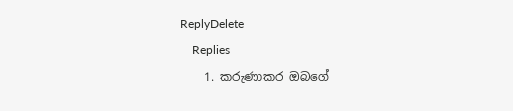ReplyDelete
    Replies
    1. කරුණාකර ඔබගේ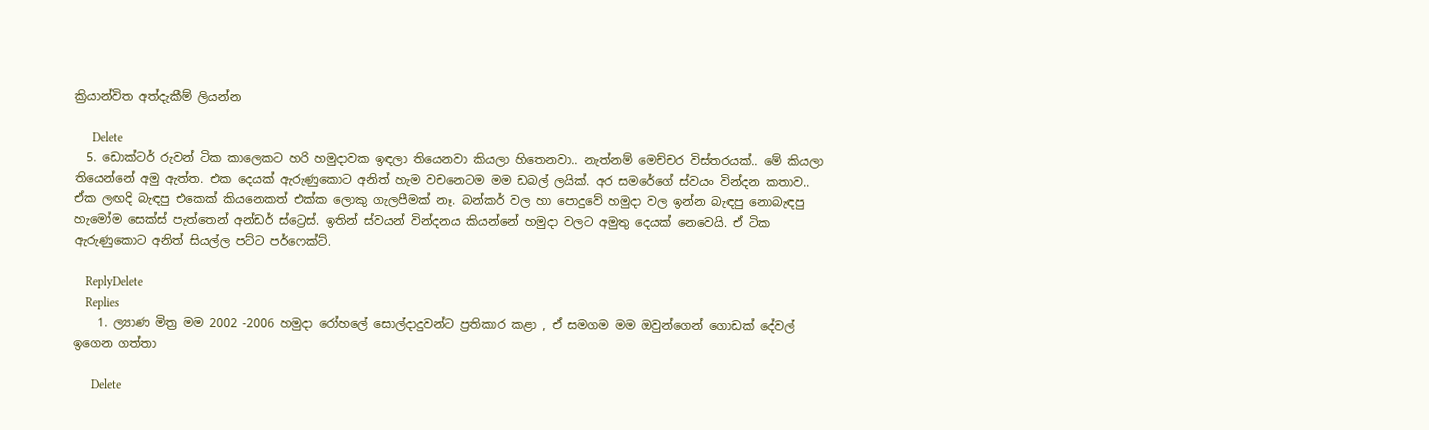ක්‍රියාන්විත අත්දැකීම් ලියන්න

      Delete
  5. ඩොක්ටර් රුවන් ටික කාලෙකට හරි හමුදාවක ඉඳලා තියෙනවා කියලා හිතෙනවා.. නැත්නම් මෙච්චර විස්තරයක්.. මේ කියලා තියෙන්නේ අමු ඇත්ත. එක දෙයක් ඇරුණුකොට අනිත් හැම වචනෙටම මම ඩබල් ලයික්. අර සමරේගේ ස්වයං වින්දන කතාව.. ඒක ලඟදි බැඳපු එකෙක් කියනෙකත් එක්ක ලොකු ගැලපීමක් නෑ. බන්කර් වල හා පොදුවේ හමුදා වල ඉන්න බැඳපු නොබැඳපු හැමෝම සෙක්ස් පැත්තෙන් අන්ඩර් ස්ට්‍රෙස්. ඉතින් ස්වයන් වින්දනය කියන්නේ හමුදා වලට අමුතු දෙයක් නෙවෙයි. ඒ ටික ඇරුණුකොට අනිත් සියල්ල පට්ට පර්ෆෙක්ට්.

    ReplyDelete
    Replies
    1. ල්‍යාණ මිත්‍ර මම 2002 -2006 හමුදා රෝහලේ සොල්දාදුවන්ට ප්‍රතිකාර කළා , ඒ සමගම මම ඔවුන්ගෙන් ගොඩක් දේවල් ඉගෙන ගත්තා

      Delete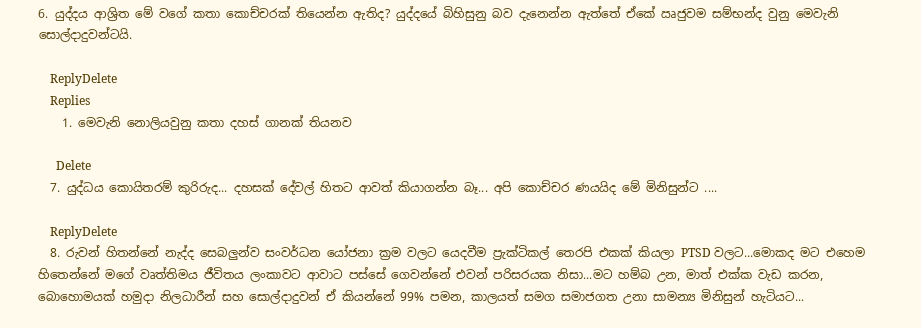6. යුද්දය ආශ්‍රිත මේ වගේ කතා කොච්චරක් තියෙන්න ඇතිද? යුද්දයේ බිහිසුනු බව දැනෙන්න ඇත්තේ ඒකේ ඍජුවම සම්භන්ද වුනු මෙවැනි සොල්දාදුවන්ටයි.

    ReplyDelete
    Replies
    1. මෙවැනි නොලියවුනු කතා දහස් ගානක් තියනව

      Delete
  7. යුද්ධය කොයිතරම් කුරිරුද... දහසක් දේවල් හිතට ආවත් කියාගන්න බෑ... අපි කොච්චර ණයයිද මේ මිනිසුන්ට ....

    ReplyDelete
  8. රුවන් හිතන්නේ නැද්ද සෙබලුන්ව සංවර්ධන යෝජනා ක්‍රම වලට යෙදවීම ප්‍රැක්ටිකල් තෙරපි එකක් කියලා PTSD වලට...මොකද මට එහෙම හිතෙන්නේ මගේ වෘත්තිමය ජීවිතය ලංකාවට ආවාට පස්සේ ගෙවන්නේ එවන් පරිසරයක නිසා...මට හම්බ උන, මාත් එක්ක වැඩ කරන, බොහොමයක් හමුදා නිලධාරීන් සහ සොල්දාදුවන් ඒ කියන්නේ 99% පමන, කාලයත් සමග සමාජගත උනා සාමන්‍ය මිනිසුන් හැටියට...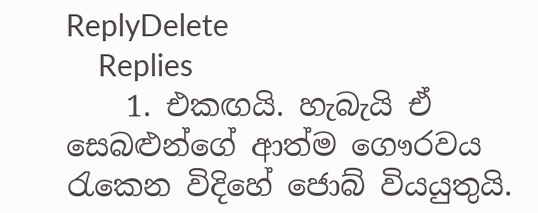ReplyDelete
    Replies
    1. එකඟයි. හැබැයි ඒ සෙබළුන්ගේ ආත්ම ගෞරවය රැකෙන විදිහේ ජොබ් වියයුතුයි.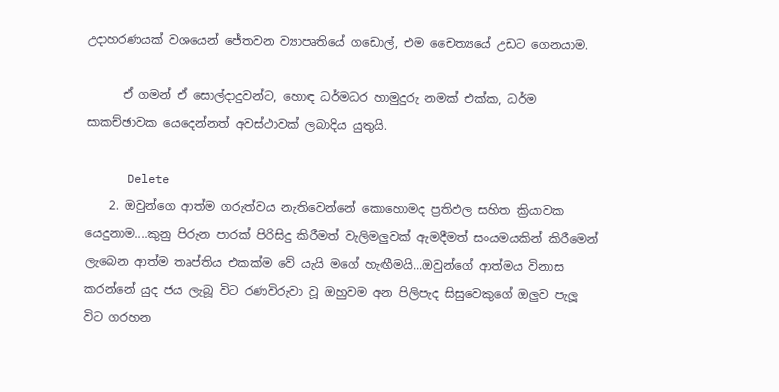උදාහරණයක් වශයෙන් ජේතවන ව්‍යාපෘතියේ ගඩොල්, එම චෛත්‍යයේ උඩට ගෙනයාම.

      ඒ ගමන් ඒ සොල්දාදුවන්ට, හොඳ ධර්මධර හාමුදුරු නමක් එක්ක, ධර්ම සාකච්ඡාවක යෙදෙන්නත් අවස්ථාවක් ලබාදිය යුතුයි.

      Delete
    2. ඔවුන්ගෙ ආත්ම ගරුත්වය නැතිවෙන්නේ කොහොමද ප්‍රතිඵල සහිත ක්‍රියාවක යෙදුනාම....කුනු පිරුන පාරක් පිරිසිදු කිරීමත් වැලිමලුවක් ඇමදීමත් සංයමයකින් කිරීමෙන් ලැබෙන ආත්ම තෘප්තිය එකක්ම වේ යැයි මගේ හැඟීමයි...ඔවුන්ගේ ආත්මය විනාස කරන්නේ යුද ජය ලැබූ විට රණවිරුවා වූ ඔහුවම අන පිලිපැද සිසුවෙකුගේ ඔලුව පැලූ විට ගරහන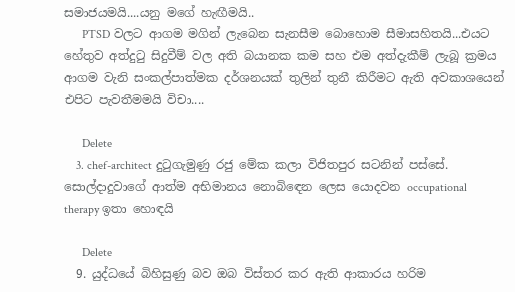සමාජයමයි....යනු මගේ හැඟීමයි..
      PTSD වලට ආගම මගින් ලැබෙන සැනසීම බොහොම සීමාසහිතයි...එයට හේතුව අත්දුටු සිදුවීම් වල අති බයානක කම සහ එම අත්දැකීම් ලැබූ ක්‍රමය ආගම වැනි සංකල්පාත්මක දර්ශනයක් තුලින් තුනී කිරීමට ඇති අවකාශයෙන් එපිට පැවතීමමයි විචා....

      Delete
    3. chef-architect දුටුගැමුණු රජු මේක කලා විජිතපුර සටනින් පස්සේ. සොල්දාදුවාගේ ආත්ම අභිමානය නොබිඳෙන ලෙස යොදවන occupational therapy ඉතා හොඳයි

      Delete
  9. යුද්ධයේ බිහිසුණු බව ඔබ විස්තර කර ඇති ආකාරය හරිම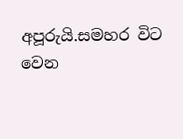අපූරුයි.සමහර විට වෙන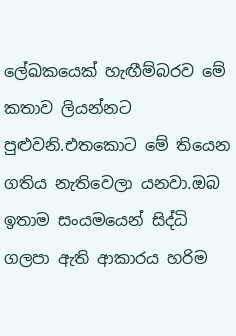ලේඛකයෙක් හැඟීම්බරව මේ කතාව ලියන්නට පුළුවනි.එතකොට මේ තියෙන ගතිය නැතිවෙලා යනවා.ඔබ ඉතාම සංයමයෙන් සිද්ධි ගලපා ඇති ආකාරය හරිම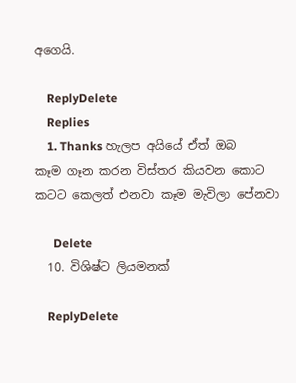අගෙයි.

    ReplyDelete
    Replies
    1. Thanks හැලප අයියේ ඒත් ඔබ කෑම ගෑන කරන විස්තර කියවන කොට කටට කෙලත් එනවා කෑම මැවිලා පේනවා

      Delete
  10. විශිෂ්ට ලියමනක්

    ReplyDelete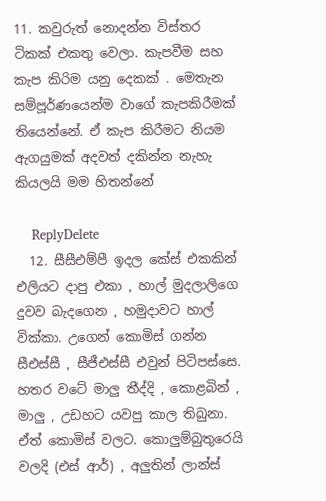11. කවුරුත් නොදන්න විස්තර ටිකක් එකතු වෙලා. කැපවීම සහ කැප කිරිම යනු දෙකක් . මෙතැන සම්පූර්ණයෙන්ම වාගේ කැපකිරීමක් තියෙන්නේ. ඒ කැප කිරීමට නියම ඇගයුමක් අදවත් දකින්න නැහැ කියලයි මම හිතන්නේ

    ReplyDelete
  12. සීසීඑම්පී ඉදල කේස් එකකින් එලියට දාපු එකා , හාල් මුදලාලිගෙ දුවව බැදගෙන , හමුදාවට හාල් වික්කා. උගෙන් කොමිස් ගන්න සීඑස්සී , සීජීඑස්සී එවුන් පිටිපස්සෙ. හතර වටේ මාලු තීද්දි , කොළබින් , මාලු , උඩහට යවපු කාල තිබුනා. ඒත් කොමිස් වලට. කොලුම්බුතුරෙයි වලදි (එස් ආර්) , අලුතින් ලාන්ස්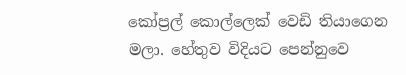කෝප්‍රල් කොල්ලෙක් වෙඩි තියාගෙන මලා. හේතුව විදියට පෙන්නුවෙ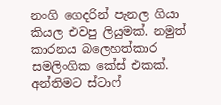නංගි ගෙදරින් පැනල ගියා කියල එවපු ලියුමක්. නමුත් කාරනය බලෙහත්කාර සමලිංගික කේස් එකක්. අන්තිමට ස්ටාෆ්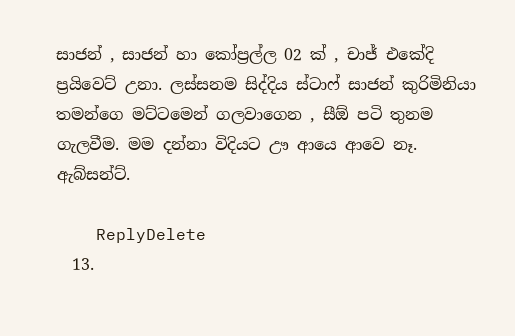සාජන් , සාජන් හා කෝප්‍රල්ල 02 ක් , චාජ් එකේදි ප්‍රයිවෙට් උනා. ලස්සනම සිද්දිය ස්ටාෆ් සාජන් කුරිමිනියා තමන්ගෙ මට්ටමෙන් ගලවාගෙන , සීඕ පටි තුනම ගැලවීම. මම දන්නා විදියට ඌ ආයෙ ආවෙ නෑ. ඇබ්සන්ට්.

    ReplyDelete
  13.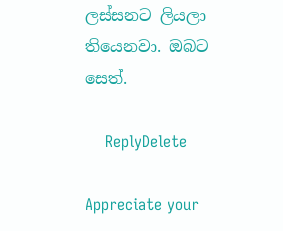ලස්සනට ලියලා තියෙනවා. ඔබට සෙත්.

    ReplyDelete

Appreciate your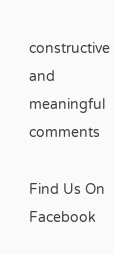constructive and meaningful comments

Find Us On Facebook